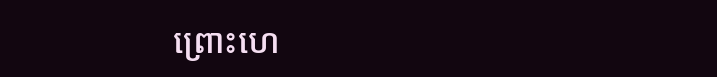ព្រោះហេ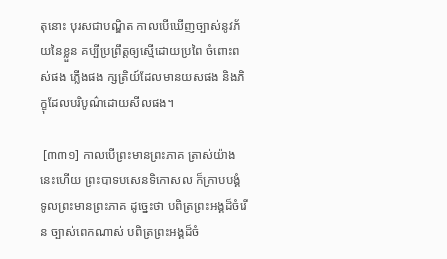តុនោះ បុរសជាបណ្ឌិត កាលបើឃើញច្បាស់នូវភ័យនៃខ្លួន គប្បីប្រព្រឹត្តឲ្យស្មើដោយប្រពៃ ចំពោះពស់ផង ភ្លើងផង ក្សត្រិយ៍ដែលមានយសផង និងភិក្ខុដែលបរិបូណ៌ដោយសីលផង។

 [៣៣១] កាលបើព្រះមានព្រះភាគ ត្រាស់យ៉ាងនេះហើយ ព្រះបាទបសេនទិកោសល ក៏ក្រាបបង្គំទូលព្រះមានព្រះភាគ ដូច្នេះថា បពិត្រព្រះអង្គដ៏ចំរើន ច្បាស់ពេកណាស់ បពិត្រព្រះអង្គដ៏ចំ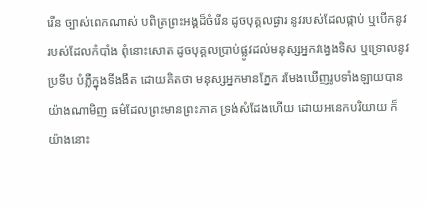រើន ច្បាស់ពេកណាស់ បពិត្រព្រះអង្គដ៏ចំរើន ដូចបុគ្គលផ្ងារ នូវរបស់ដែលផ្កាប់ ឬបើកនូវរបស់ដែលកំបាំង ពុំនោះសោត ដូចបុគ្គលប្រាប់ផ្លូវដល់មនុស្សអ្នកវង្វេងទិស ឬទ្រោលនូវប្រទីប បំភ្លឺក្នុងទីងងឹត ដោយគិតថា មនុស្សអ្នកមានភ្នែក រមែងឃើញរូបទាំងឡាយបាន យ៉ាងណាមិញ ធម៌ដែលព្រះមានព្រះភាគ ទ្រង់សំដែងហើយ ដោយអនេកបរិយាយ ក៏យ៉ាងនោះ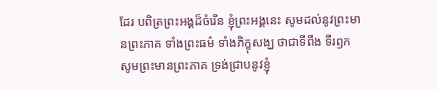ដែរ បពិត្រព្រះអង្គដ៏ចំរើន ខ្ញុំព្រះអង្គនេះ សូមដល់នូវព្រះមានព្រះភាគ ទាំងព្រះធម៌ ទាំងភិក្ខុសង្ឃ ថាជាទីពឹង ទីរឭក សូមព្រះមានព្រះភាគ ទ្រង់ជ្រាបនូវខ្ញុំ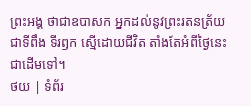ព្រះអង្គ ថាជាឧបាសក អ្នកដល់នូវព្រះរតនត្រ័យ ជាទីពឹង ទីរឭក ស្មើដោយជីវិត តាំងតែអំពីថ្ងៃនេះជាដើមទៅ។
ថយ | ទំព័រ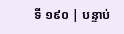ទី ១៩០ | បន្ទាប់